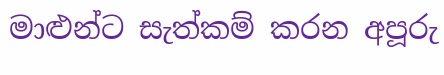මාළුන්ට සැත්කම් කරන අපූරු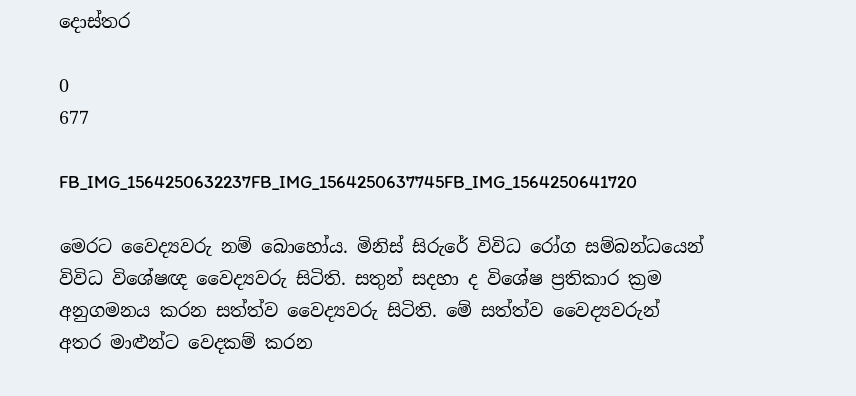දොස්තර

0
677

FB_IMG_1564250632237FB_IMG_1564250637745FB_IMG_1564250641720

මෙරට වෛද්‍යවරු නම් බොහෝය. මිනිස් සිරුරේ විවිධ රෝග සම්බන්ධයෙන් විවිධ විශේෂඥ වෛද්‍යවරු සිටිති. සතුන් සදහා ද විශේෂ ප්‍රතිකාර ක්‍රම අනුගමනය කරන සත්ත්ව වෛද්‍යවරු සිටිති. මේ සත්ත්ව වෛද්‍යවරුන් අතර මාළුන්ට වෙදකම් කරන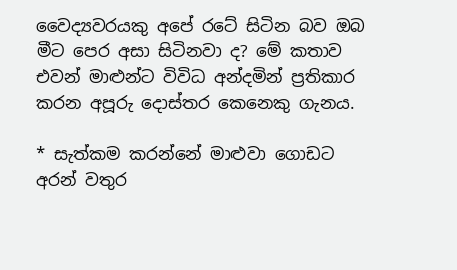වෛද්‍යවරයකු අපේ රටේ සිටින බව ඔබ මීට පෙර අසා සිටිනවා ද? මේ කතාව එවන් මාළුන්ට විවිධ අන්දමින් ප්‍රතිකාර කරන අපූරු දොස්තර කෙනෙකු ගැනය.

* සැත්කම කරන්නේ මාළුවා ගොඩට අරන් වතුර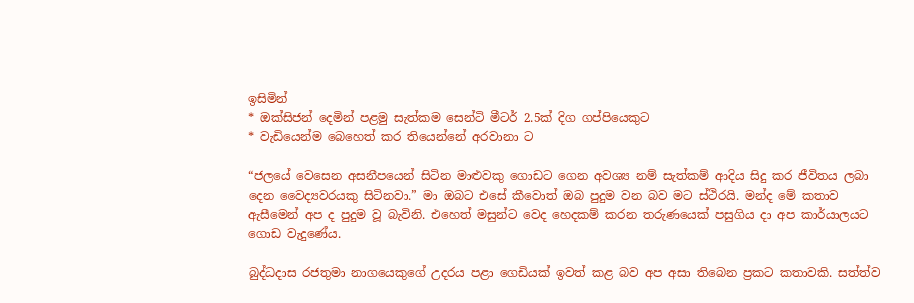ඉසිමින්
* ඔක්සිජන් දෙමින් පළමු සැත්කම සෙන්ටි මීටර් 2.5ක් දිග ගප්පියෙකුට
* වැඩියෙන්ම බෙහෙත් කර තියෙන්නේ අරවානා ට

“ජලයේ වෙසෙන අසනීපයෙන් සිටින මාළුවකු ගොඩට ගෙන අවශ්‍ය නම් සැත්කම් ආදිය සිදු කර ජීවිතය ලබා දෙන වෛද්‍යවරයකු සිටිනවා.” මා ඔබට එසේ කීවොත් ඔබ පුදුම වන බව මට ස්ථිරයි. මන්ද මේ කතාව ඇසීමෙන් අප ද පුදුම වූ බැවිනි. එහෙත් මසුන්ට වෙද හෙදකම් කරන තරුණයෙක් පසුගිය දා අප කාර්යාලයට ගොඩ වැදුණේය.

බුද්ධදාස රජතුමා නාගයෙකුගේ උදරය පළා ගෙඩියක් ඉවත් කළ බව අප අසා තිබෙන ප්‍රකට කතාවකි. සත්ත්ව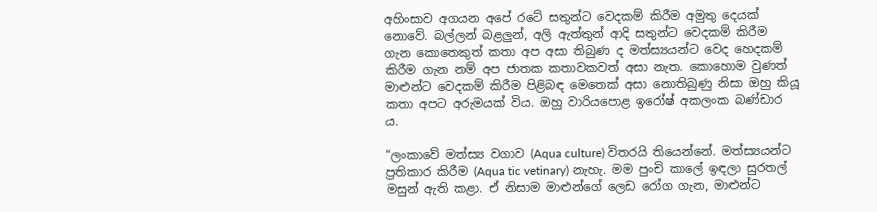අහිංසාව අගයන අපේ රටේ සතුන්ට වෙදකම් කිරීම අමුතු දෙයක් නොවේ. බල්ලන් බළලුන්, අලි ඇත්තුන් ආදි සතුන්ට වෙදකම් කිරීම ගැන කොතෙකුත් කතා අප අසා තිබුණ ද මත්ස්‍යයන්ට වෙද හෙදකම් කිරීම ගැන නම් අප ජාතක කතාවකවත් අසා නැත. කොහොම වුණත් මාළුන්ට වෙදකම් කිරීම පිළිබඳ මෙතෙක් අසා නොතිබුණු නිසා ඔහු කියූ කතා අපට අරුමයක් විය. ඔහු වාරිය‍පොළ ඉරෝෂ් අකලංක බණ්ඩාර ය.

“ලංකාවේ මත්ස්‍ය වගාව (Aqua culture) විතරයි තියෙන්නේ. මත්ස්‍යයන්ට ප්‍රතිකාර කිරීම (Aqua tic vetinary) නැහැ. මම පුංචි කාලේ ඉඳලා සුරතල් මසුන් ඇති කළා. ඒ නිසාම මාළුන්ගේ ලෙඩ රෝග ගැන, මාළුන්ට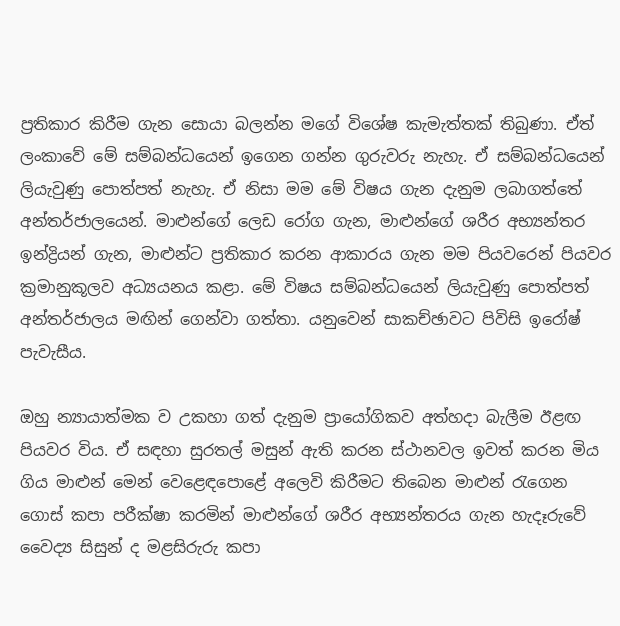ප්‍රතිකාර කිරීම ගැන සොයා බලන්න මගේ විශේෂ කැමැත්තක් තිබුණා. ඒත් ලංකාවේ මේ සම්බන්ධයෙන් ඉගෙන ගන්න ගුරුවරු නැහැ. ඒ සම්බන්ධයෙන් ලියැවුණු පොත්පත් නැහැ. ඒ නිසා මම මේ විෂය ගැන දැනුම ලබාගත්තේ අන්තර්ජාලයෙන්. මාළුන්ගේ ලෙඩ රෝග ගැන, මාළුන්ගේ ශරීර අභ්‍යන්තර ඉන්ද්‍රියන් ගැන, මාළුන්ට ප්‍රතිකාර කරන ආකාරය ගැන මම පියවරෙන් පියවර ක්‍රමානුකූලව අධ්‍යයනය කළා. මේ විෂය සම්බන්ධයෙන් ලියැවුණු පොත්පත් අන්තර්ජාලය මඟින් ගෙන්වා ගත්තා. යනුවෙන් සාකච්ඡාවට පිවිසි ඉරෝෂ් පැවැසීය.

ඔහු න්‍යායාත්මක ව උකහා ගත් දැනුම ප්‍රායෝගිකව අත්හදා බැලීම ඊළඟ පියවර විය. ඒ සඳහා සුරතල් මසුන් ඇති කරන ස්ථානවල ඉවත් කරන මිය ගිය මාළුන් මෙන් වෙළෙඳපොළේ අලෙවි කිරීමට තිබෙන මාළුන් රැගෙන ගොස් කපා පරීක්ෂා කරමින් මාළුන්ගේ ශරීර අභ්‍යන්තරය ගැන හැදෑරුවේ වෛද්‍ය සිසුන් ද මළසිරුරු කපා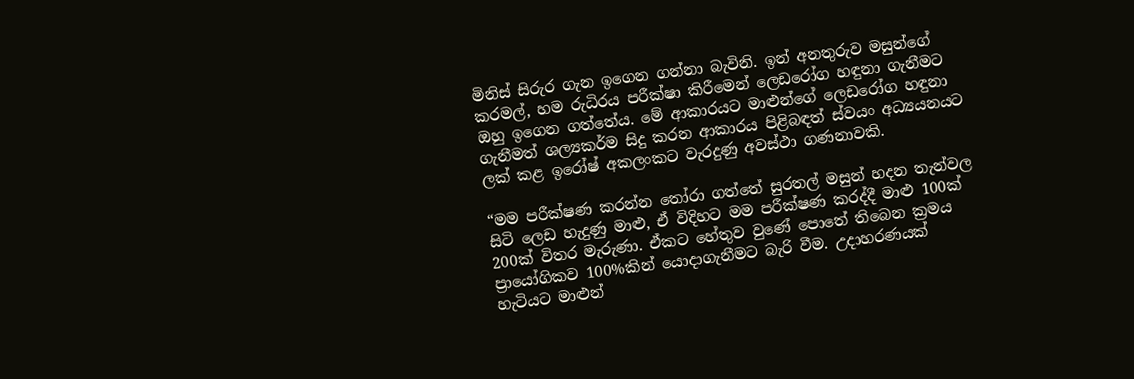මිනිස් සිරුර ගැන ඉගෙන ගන්නා බැවිනි. ඉන් අනතුරුව මසුන්ගේ කරමල්, හම රුධිරය පරීක්ෂා කිරීමෙන් ලෙඩරෝග හඳුනා ගැනීමට ඔහු ඉගෙන ගත්තේය. මේ ආකාරයට මාළුන්ගේ ලෙඩරෝග හඳුනා ගැනීමත් ශල්‍යකර්ම සිදු කරන ආකාරය පිළිබඳත් ස්වයං අධ්‍යයනයට ලක් කළ ඉරෝෂ් අකලංකට වැරදුණු අවස්ථා ගණනාවකි.

“මම පරීක්ෂණ කරන්න තෝරා ගත්තේ සුරතල් මසුන් හදන තැන්වල සිටි ලෙඩ හැදුණු මාළු, ඒ විදිහට මම පරීක්ෂණ කරද්දී මාළු 100ක් 200ක් විතර මැරුණා. ඒකට හේතුව වුණේ පොතේ තිබෙන ක්‍රමය ප්‍රායෝගිකව 100%කින් යොදාගැනීමට බැරි වීම. උදාහරණයක් හැටියට මාළුන්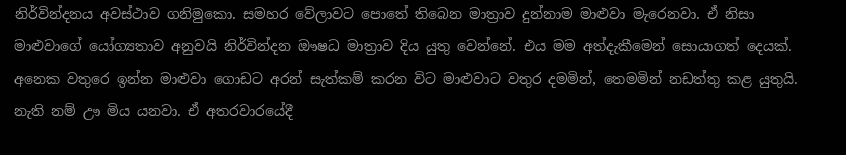නිර්වින්දනය අවස්ථාව ගනිමුකො. සමහර වේලාවට පොතේ තිබෙන මාත්‍රාව දුන්නාම මාළුවා මැරෙනවා. ඒ නිසා මාළුවාගේ යෝග්‍යතාව අනුවයි නිර්වින්දන ඖෂධ මාත්‍රාව දිය යුතු වෙන්නේ. එය මම අත්දැකීමෙන් සොයාගත් දෙයක්. අනෙක වතුරෙ ඉන්න මාළුවා ගොඩට අරන් සැත්කම් කරන විට මාළුවාට වතුර දමමින්, තෙමමින් නඩත්තු කළ යුතුයි. නැති නම් ඌ මිය යනවා. ඒ අතරවාරයේදී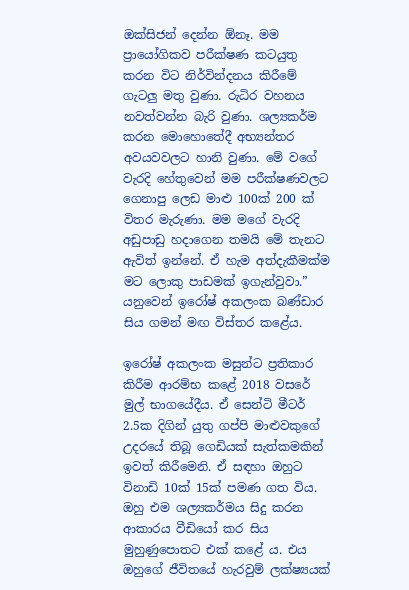ඔක්සිජන් දෙන්න ඕනෑ. මම ප්‍රායෝගිකව පරීක්ෂණ කටයුතු කරන විට නිර්වින්දනය කිරීමේ ගැටලු මතු වුණා. රුධිර වහනය නවත්වන්න බැරි වුණා. ශල්‍යකර්ම කරන මොහොතේදී අභ්‍යන්තර අවයවවලට හානි වුණා. මේ වගේ වැරදි හේතුවෙන් මම පරීක්ෂණවලට ගෙනාපු ලෙඩ මාළු 100ක් 200 ක් විතර මැරුණා. මම මගේ වැරදි අඩුපාඩු හදාගෙන තමයි මේ තැනට ඇවිත් ඉන්නේ. ඒ හැම අත්දැකීමක්ම මට ලොකු පාඩමක් ඉගැන්වුවා.” යනුවෙන් ඉරෝෂ් අකලංක බණ්ඩාර සිය ගමන් මඟ විස්තර කළේය.

ඉරෝෂ් අකලංක මසුන්ට ප්‍රතිකාර කිරීම ආරම්භ කළේ 2018 වසරේ මුල් භාගයේදීය. ඒ සෙන්ටි මීටර් 2.5ක දිගින් යුතු ගප්පි මාළුවකුගේ උදරයේ තිබූ ගෙඩියක් සැත්කමකින් ඉවත් කිරීමෙනි. ඒ සඳහා ඔහුට විනාඩි 10ක් 15ක් පමණ ගත විය. ඔහු එම ශල්‍යකර්මය සිදු කරන ආකාරය වීඩියෝ කර සිය මුහුණුපොතට එක් කළේ ය. එය ඔහුගේ ජීවිතයේ හැරවුම් ලක්ෂ්‍යයක්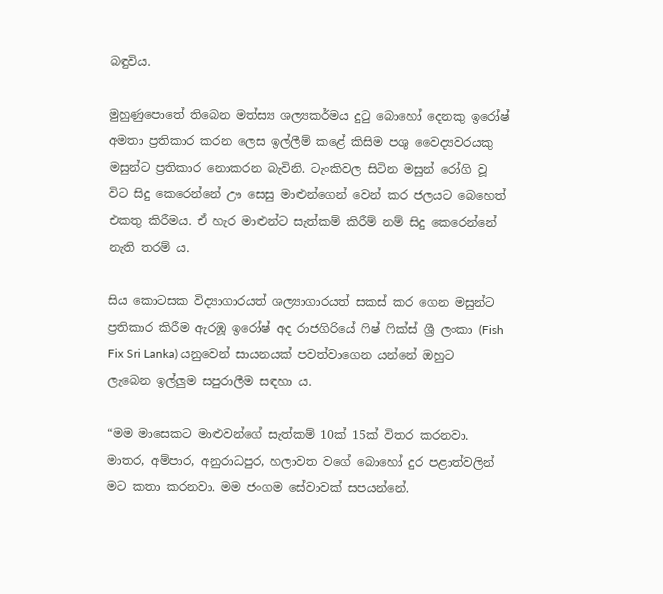බඳුවිය.

මුහුණුපොතේ තිබෙන මත්ස්‍ය ශල්‍යකර්මය දුටු බොහෝ දෙනකු ඉරෝෂ් අමතා ප්‍රතිකාර කරන ලෙස ඉල්ලීම් කළේ කිසිම පශු වෛද්‍යවරයකු මසුන්ට ප්‍රතිකාර නොකරන බැවිනි. ටැංකිවල සිටින මසුන් රෝගි වූ විට සිදු කෙරෙන්නේ ඌ සෙසු මාළුන්ගෙන් වෙන් කර ජලයට බෙහෙත් එකතු කිරීමය. ඒ හැර මාළුන්ට සැත්කම් කිරීම් නම් සිදු කෙරෙන්නේ නැති තරම් ය.

සිය කොටසක විද්‍යාගාරයත් ශල්‍යාගාරයත් සකස් කර ගෙන මසුන්ට ප්‍රතිකාර කිරීම ඇරඹූ ඉරෝෂ් අද රාජගිරියේ ෆිෂ් ෆික්ස් ශ්‍රී ලංකා (Fish Fix Sri Lanka) යනුවෙන් සායනයක් පවත්වාගෙන යන්නේ ඔහුට ලැබෙන ඉල්ලුම සපුරාලීම සඳහා ය.

“මම මාසෙකට මාළුවන්ගේ සැත්කම් 10ක් 15ක් විතර කරනවා. මාතර, අම්පාර, අනුරාධපුර, හලාවත වගේ බොහෝ දුර පළාත්වලින් මට කතා කරනවා. මම ජංගම සේවාවක් සපයන්නේ.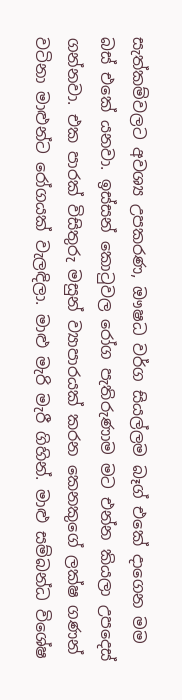සැත්කම්වලට අවශ්‍ය උපකරණ, ඖෂධ වර්ග සියල්ලම බෑග් එකේ දාගෙන මම බස් එකේ යනවා. ඉස්සන් කොටුවල රෝග පැතිරුණාම මට එන්න කියලා උපදෙස් ගන්නවා. එක පාරක් විසිතුරු මසුන් ව්‍යාපාරයක් කරන කෙ‍නකුගේ ලක්ෂ ගණන් වටිනා මාළුන්ට රෝගයක් වැලඳිලා. මාළු මැරි මැරී ගිහින්. මාළු සම්බන්ධ විශේෂ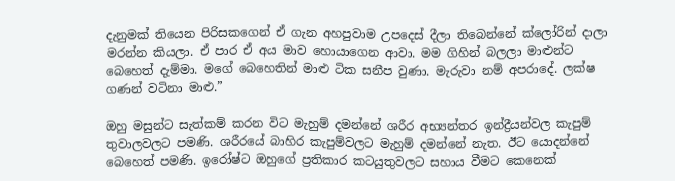දැනුමක් තියෙන පිරිසකගෙන් ඒ ගැන අහපුවාම උපදෙස් දීලා තිබෙන්නේ ක්ලෝරින් දාලා මරන්න කියලා. ඒ පාර ඒ අය මාව හොයාගෙන ආවා. මම ගිහින් බලලා මාළුන්ට බෙහෙත් දැම්මා. මගේ බෙහෙතින් මාළු ටික සනීප වුණා. මැරුවා නම් අප‍රාදේ. ලක්ෂ ගණන් වටිනා මාළු.”

ඔහු මසුන්ට සැත්කම් කරන විට මැහුම් දමන්නේ ශරීර අභ්‍යන්තර ඉන්ද්‍රීයන්වල කැපුම් තුවාලවලට පමණි. ශරීරයේ බාහිර කැපුම්වලට මැහුම් දමන්නේ නැත. ඊට ‍යොදන්නේ බෙහෙත් පමණි. ඉරෝෂ්ට ඔහුගේ ප්‍රතිකාර කටයුතුවලට සහාය වීමට කෙනෙක්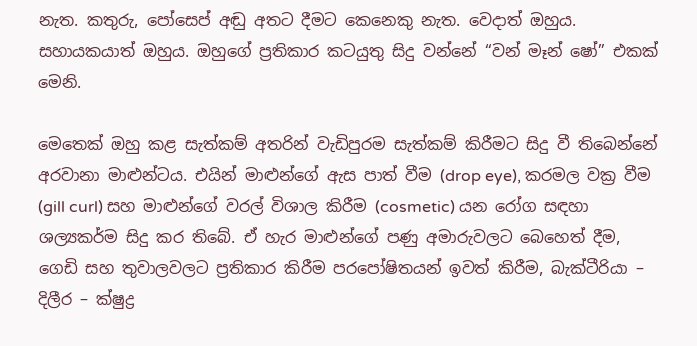නැත. කතුරු, පෝසෙප් අඬු අතට දීමට කෙනෙකු නැත. වෙදාත් ඔහුය. සහායකයාත් ඔහුය. ඔහුගේ ප්‍රතිකාර කටයුතු සිදු වන්නේ “වන් මෑන් ෂෝ” එකක් මෙනි.

මෙතෙක් ඔහු කළ සැත්කම් අතරින් වැඩිපුරම සැත්කම් කිරීමට සිදු වී තිබෙන්නේ අරවානා මාළුන්ටය. එයින් මාළුන්ගේ ඇස පාත් වීම (drop eye), කරමල වක්‍ර වීම (gill curl) සහ මාළුන්ගේ වරල් විශාල කිරීම (cosmetic) යන රෝග සඳහා ශල්‍යකර්ම සිදු කර තිබේ. ඒ හැර මාළුන්ගේ පණු අමාරුවලට බෙහෙත් දීම, ගෙඩි සහ තුවාලවලට ප්‍රතිකාර කිරීම පරපෝෂිතයන් ඉවත් කිරීම, බැක්ටීරියා – දිලීර – ක්ෂුද්‍ර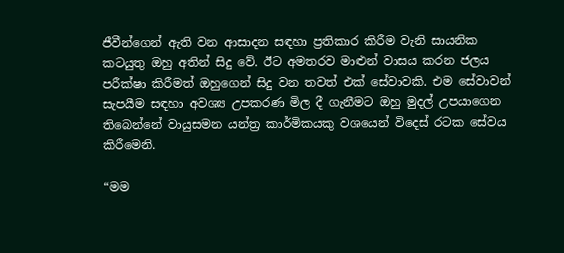ජීවීන්ගෙන් ඇති වන ආසාදන සඳහා ප්‍රතිකාර කිරීම වැනි සායනික කටයුතු ඔහු අතින් සිදු වේ. ඊට අමතරව මාළුන් වාසය කරන ජලය පරීක්ෂා කිරීමත් ඔහුගෙන් සිදු වන තවත් එක් සේවාවකි. එම සේවාවන් සැපයීම සඳහා අවශ්‍ය උපකරණ මිල දී ගැනීමට ඔහු මුදල් උපයාගෙන තිබෙන්නේ වායුසමන යන්ත්‍ර කාර්මිකයකු වශයෙන් විදෙස් රටක සේවය කිරීමෙනි.

“මම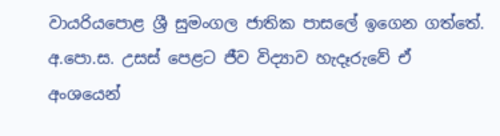වායරියපොළ ශ්‍රී සුමංගල ජාතික පාසලේ ඉගෙන ගත්තේ. අ.පො.ස. උසස් පෙළට ජීව විද්‍යාව හැදෑරුවේ ඒ අංශයෙන්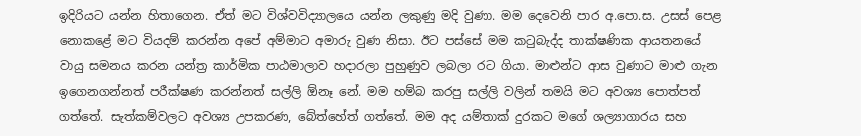ඉදිරියට යන්න හිතාගෙන. ඒත් මට විශ්වවිද්‍යාලයෙ යන්න ලකුණු මදි වුණා. මම දෙවෙනි පාර අ.පො.ස. උසස් පෙළ නොකළේ මට වියදම් කරන්න අපේ අම්මාට අමාරු වුණ නිසා. ඊට පස්සේ මම කටුබැද්ද තාක්ෂණික ආයතනයේ වායු සමනය කරන යන්ත්‍ර කාර්මික පාඨමාලාව හදාරලා පුහුණුව ලබලා රට ගියා. මාළුන්ට ආස වුණාට මාළු ගැන ඉගෙනගන්නත් පරීක්ෂණ කරන්නත් සල්ලි ඕනෑ නේ. මම හම්බ කරපු සල්ලි වලින් තමයි මට අවශ්‍ය පොත්පත් ගත්තේ. සැත්කම්වලට අවශ්‍ය උපකරණ, බේත්හේත් ගත්තේ. මම අද යම්තාක් දුරකට මගේ ශල්‍යාගාරය සහ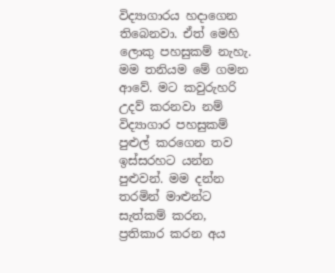විද්‍යාගාරය හදාගෙන තිබෙනවා. ඒත් මෙහි ලොකු පහසුකම් නැහැ. මම තනියම මේ ගමන ආවේ. මට කවුරුහරි උදව් කරනවා නම් විද්‍යාගාර පහසුකම් පුළුල් කරගෙන තව ඉස්සරහට යන්න පුළුවන්. මම දන්න තරමින් මාළුන්ට සැත්කම් කරන, ප්‍රතිකාර කරන අය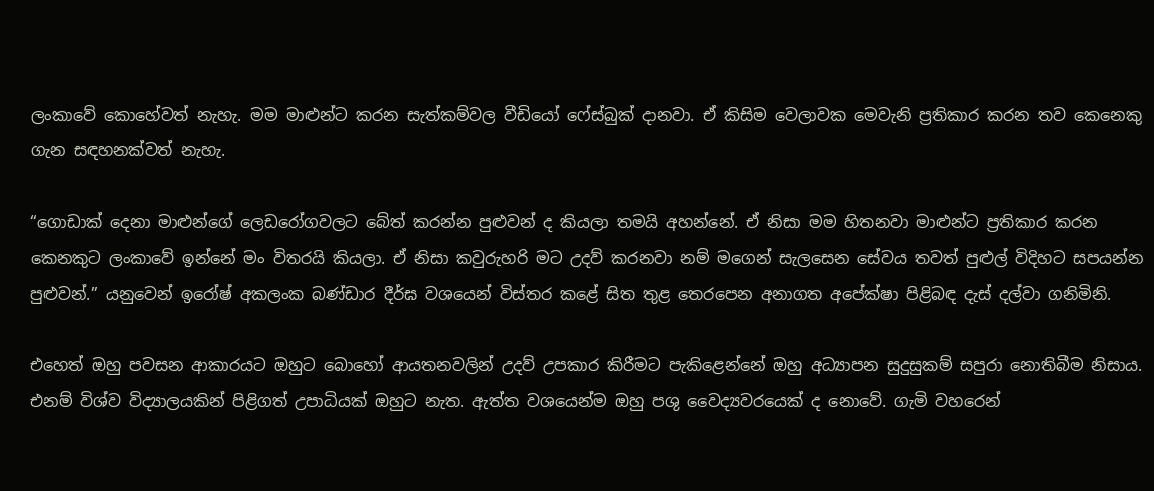ලංකා‍වේ කොහේවත් නැහැ. මම මාළුන්ට කරන සැත්කම්වල වීඩියෝ ‍ෆේස්බුක් දානවා. ඒ කිසිම වෙලාවක මෙවැනි ප්‍රතිකාර කරන තව කෙනෙකු ගැන සඳහනක්වත් නැහැ.

“ගොඩාක් දෙනා මාළුන්ගේ ලෙඩරෝගවලට බේත් කරන්න පුළුවන් ද කියලා තමයි අහන්නේ. ඒ නිසා මම හිතනවා මාළුන්ට ප්‍රතිකාර කරන කෙනකුට ලංකාවේ ඉන්නේ මං විතරයි කියලා. ඒ නිසා කවුරුහරි මට උදව් කරනවා නම් මගෙන් සැලසෙන සේවය තවත් පුළුල් විදිහට සපයන්න පුළුවන්.” යනුවෙන් ඉරෝෂ් අකලංක බණ්ඩාර දීර්ඝ වශයෙන් විස්තර කළේ සිත තුළ තෙරපෙන අනාගත අපේක්ෂා පිළිබඳ දැස් දල්වා ගනිමිනි.

එහෙත් ඔහු පවසන ආකාරයට ඔහුට බොහෝ ආයතනවලින් උදව් උපකාර කිරීමට පැකිළෙන්නේ ඔහු අධ්‍යාපන සුදුසුකම් සපුරා නොතිබීම නිසාය. එනම් විශ්ව විද්‍යාලයකින් පිළිගත් උපාධියක් ඔහුට නැත. ඇත්ත වශයෙන්ම ඔහු පශු වෛද්‍යවරයෙක් ද නොවේ. ගැමි ව‍හරෙන්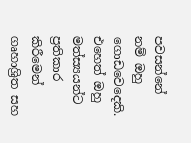පවසන්නේ නම් ඔහු ගොඩවෙදෙකි. එහෙත් ඔහු මත්ස්‍යයන්ට ප්‍රතිකාර කිරීමෙන් ගෘහාශ්‍රිත සහ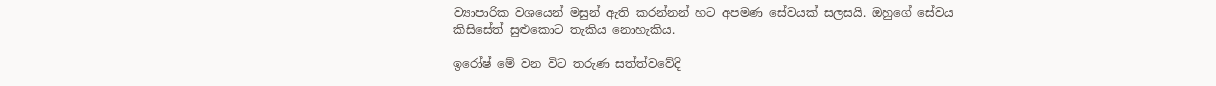ව්‍යාපාරික වශයෙන් මසුන් ඇති කරන්නන් හට අපමණ සේවයක් සලසයි. ඔහුගේ සේවය කිසිසේත් සුළුකොට තැකිය නොහැකිය.

ඉරෝෂ් මේ වන විට තරුණ සත්ත්වවේදි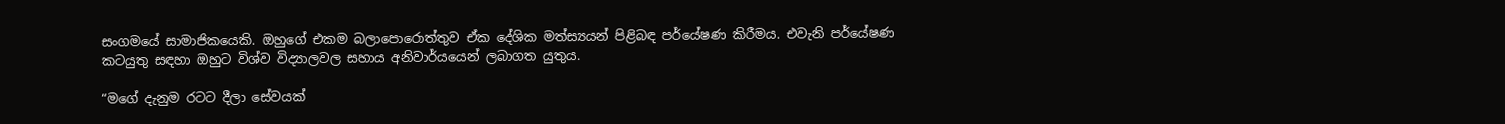සංගමයේ සාමාජිකයෙකි. ඔහුගේ එකම බලාපොරොත්තුව ඒක දේශික මත්ස්‍යයන් පිළිබඳ පර්යේෂණ කිරීමය. එවැනි පර්යේෂණ කටයුතු සඳහා ඔහු‍ට විශ්ව විද්‍යාලවල සහාය අනිවාර්යයෙන් ලබාගත යුතුය.

“මගේ දැනුම රටට දීලා සේවයක්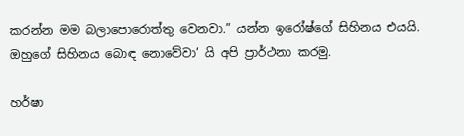කරන්න මම බලාපොරොත්තු වෙනවා.” යන්න ඉරෝෂ්ගේ සිහිනය එයයි. ඔහුගේ සිහිනය බොඳ නොවේවා’ යි අපි ප්‍රාර්ථනා කරමු.

හර්ෂා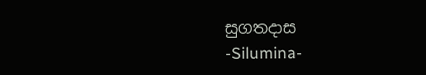සුගතදාස
-Silumina-